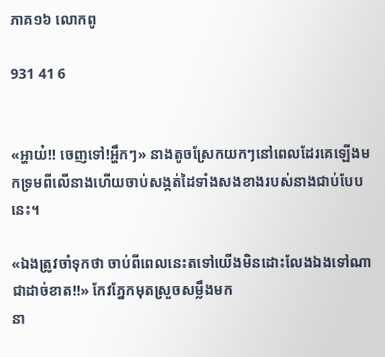ភាគ១៦ លោកពូ

931 41 6


«អ្ហាយ៎!! ចេញទៅ!អ្ហឹកៗ» នាងតូចស្រែកយកៗនៅពេលដែរគេឡើងមកទ្រមពីលើនាងហើយចាប់សង្កត់ដៃទាំងសងខាងរបស់នាងជាប់បែបនេះ។

«ឯងត្រូវចាំទុកថា ចាប់ពីពេលនេះតទៅយើងមិនដោះលែងឯងទៅណាជាដាច់ខាត!!» កែវភ្នែកមុតស្រួចសម្លឹងមក
នា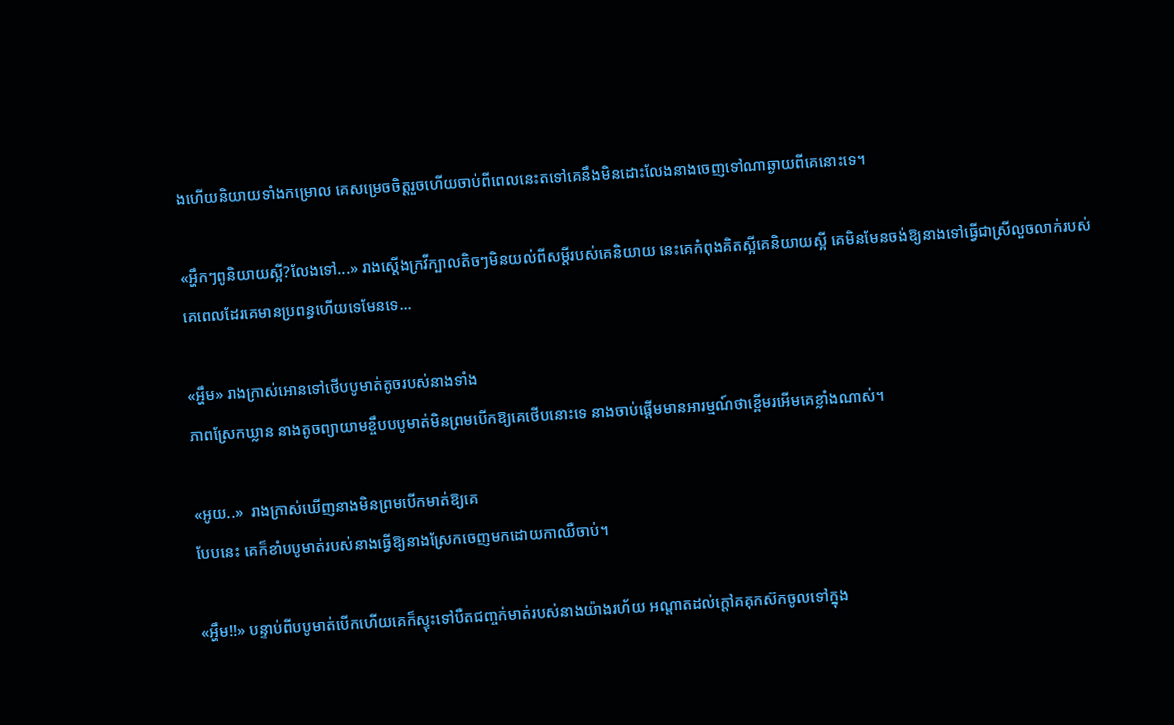ងហើយនិយាយទាំងកម្រោល គេសម្រេចចិត្តរួចហើយចាប់ពីពេលនេះតទៅគេនឹងមិនដោះលែងនាងចេញទៅណាឆ្ងាយពីគេនោះទេ។

«អ្ហឹកៗពូនិយាយស្អី?លែងទៅ...» រាងស្តើងក្រវីក្បាលតិចៗមិនយល់ពីសម្តីរបស់គេនិយាយ នេះគេកំពុងគិតស្អីគេនិយាយស្អី គេមិនមែនចង់ឱ្យនាងទៅធ្វើជាស្រីលួចលាក់របស់គេពេលដែរគេមានប្រពន្ធហើយទេមែនទេ...

«អ្ហឹម» រាងក្រាស់អោនទៅថើបបូមាត់តូចរបស់នាងទាំង
ភាពស្រែកឃ្លាន នាងតូចព្យាយាមខ្ចឹបបបូមាត់មិនព្រមបើកឱ្យគេថើបនោះទេ នាងចាប់ផ្តើមមានអារម្មណ៍ថាខ្ពើមរអើមគេខ្លាំងណាស់។

«អូយ..»  រាងក្រាស់ឃើញនាងមិនព្រមបើកមាត់ឱ្យគេ
បែបនេះ គេក៏ខាំបបូមាត់របស់នាងធ្វើឱ្យនាងស្រែកចេញមកដោយកាឈឺចាប់។

«អ្ហឹម!!» បន្ទាប់ពីបបូមាត់បើកហើយគេក៏ស្ទុះទៅបឺតជញ្ចក់មាត់របស់នាងយ៉ាងរហ័យ អណ្តាតដល់ក្តៅគគុកស៊កចូលទៅក្នុង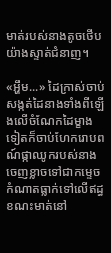មាត់របស់នាងតូចថើបយ៉ាងស្ទាត់ជំនាញ។

«អ្ហឹម...» ដៃក្រាស់ចាប់សង្កត់ដៃនាងទាំងពីឡើងលើចំណែកដៃម្ខាងទៀតក៏ចាប់ហែករោបពណ៍ផ្កាឈូករបស់នាងចេញខ្លាចទៅជាកម្ទេចកំណាតធ្លាក់ទៅលើឥដ្ធ
ខណះមាត់នៅ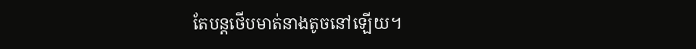តែបន្តថើបមាត់នាងតូចនៅឡើយ។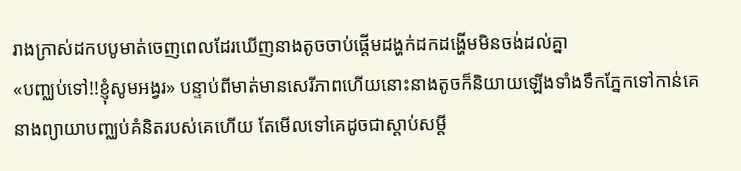រាងក្រាស់ដកបបូមាត់ចេញពេលដែរឃើញនាងតូចចាប់ផ្តើមដង្ហក់ដកដង្ហើមមិនចង់ដល់គ្នា
«បញ្ឈប់ទៅ!!ខ្ញុំសូមអង្វរ» បន្ទាប់ពីមាត់មានសេរីភាពហើយនោះនាងតូចក៏និយាយឡើងទាំងទឹកភ្នែកទៅកាន់គេ នាងព្យាយាបញ្ឈប់គំនិតរបស់គេហើយ តែមើលទៅគេដូចជាស្តាប់សម្តី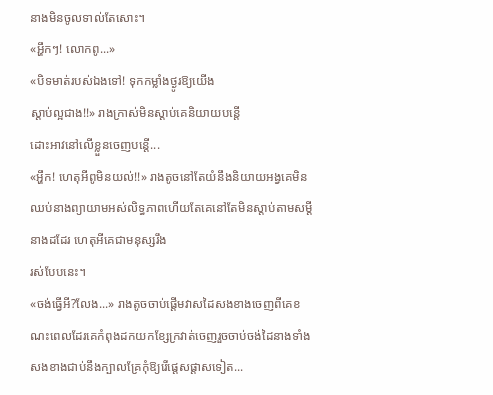នាងមិនចូលទាល់តែសោះ។
«អ្ហឹកៗ! លោកពូ...»
«បិទមាត់របស់ឯងទៅ! ទុកកម្លាំងថ្ងូរឱ្យយើង
ស្តាប់ល្អជាង!!» រាងក្រាស់មិនស្តាប់គេនិយាយបន្តើ
ដោះអាវនៅលើខ្លួនចេញបន្តើ...
«អ្ហឹក! ហេតុអីពូមិនយល់!!» រាងតូចនៅតែយំនឹងនិយាយអង្វគេមិនឈប់នាងព្យាយាមអស់លិទ្ធភាពហើយតែគេនៅតែមិនស្តាប់តាមសម្តីនាងដដែរ ហេតុអីគេជាមនុស្សរឹង
រស់បែបនេះ។
«ចង់ធ្វើអី?លែង...» រាងតូចចាប់ផ្តើមវាសដៃសងខាងចេញពីគេខណះពេលដែរគេកំពុងដកយកខ្សែក្រវាត់ចេញរួចចាប់ចង់ដៃនាងទាំងសងខាងជាប់នឹងក្បាលគ្រែកុំឱ្យរើផ្តេសផ្តាសទៀត...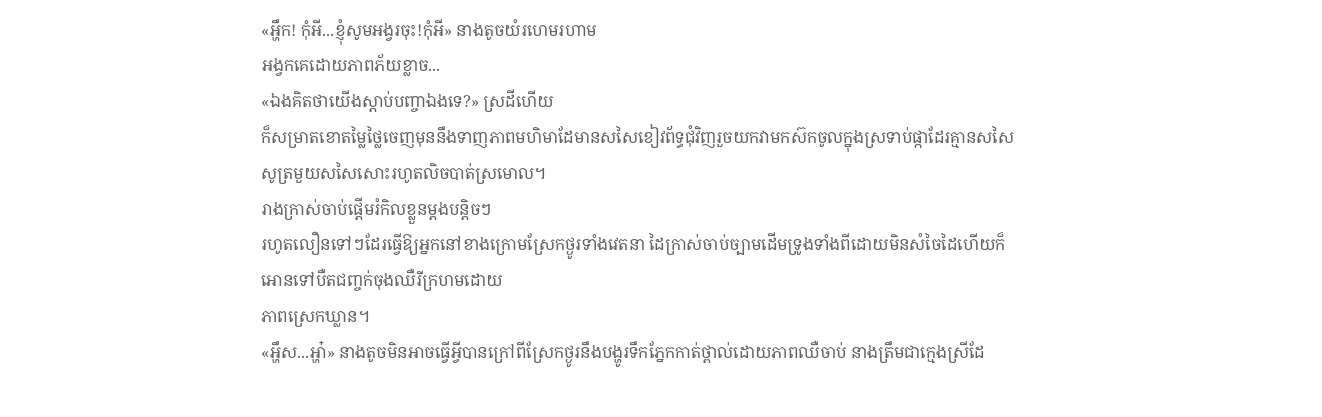«អ្ហឹក! កុំអី...ខ្ញុំសូមអង្វរចុះ!កុំអី» នាងតូចយំរហេមរហាម
អង្វកគេដោយភាពភ័យខ្លាច...
«ឯងគិតថាយើងស្តាប់បញ្ចាឯងទេ?» ស្រដីហើយ
ក៏សម្រាតខោតម្លៃថ្លៃចេញមុននឹងទាញភាពមហិមាដែមានសសៃខៀវព័ទ្ធជុំវិញរួចយកវាមកស៊កចូលក្នុងស្រទាប់ផ្កាដែរគ្មានសសៃសូត្រមួយសសៃសោះរហូតលិចបាត់ស្រមោល។
រាងក្រាស់ចាប់ផ្តើមរំកិលខ្លួនម្តងបន្តិចៗ
រហូតលឿនទៅៗដែរធ្វើឱ្យអ្នកនៅខាងក្រោមស្រែកថ្ងូរទាំងវេតនា ដៃក្រាស់ចាប់ច្បាមដើមទ្រូងទាំងពីដោយមិនសំចៃដៃហើយក៏អោនទៅបឺតជញ្ចក់ចុងឈឺរីក្រហមដោយ
ភាពស្រេកឃ្លាន។
«អ្ហឹស...អ្ហា៎» នាងតូចមិនអាចធ្វើអ្វីបានក្រៅពីស្រែកថ្ងូរនឹងបង្ហូរទឹកភ្នែកកាត់ថ្ពាល់ដោយភាពឈឺចាប់ នាងត្រឹមជាក្មេងស្រីដែ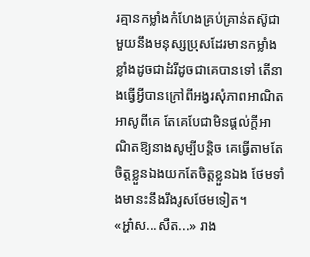រគ្មានកម្លាំងកំហែងគ្រប់គ្រាន់តស៊ូជាមួយនឹងមនុស្សប្រុសដែរមានកម្លាំងខ្លាំងដូចជាដំរីដូចជាគេបានទៅ តើនាងធ្វើអ្វីបានក្រៅពីអង្វរសុំភាពអាណិតអាសូពីគេ តែគេបែជាមិនផ្តល់ក្តីអាណិតឱ្យនាងសូម្បីបន្តិច គេធ្វើតាមតែចិត្តខ្លួនឯងយកតែចិត្តខ្លួនឯង ថែមទាំងមានះនឹងរឹងរូសថែមទៀត។
«អ្ហា៎ស...សឺត...» រាង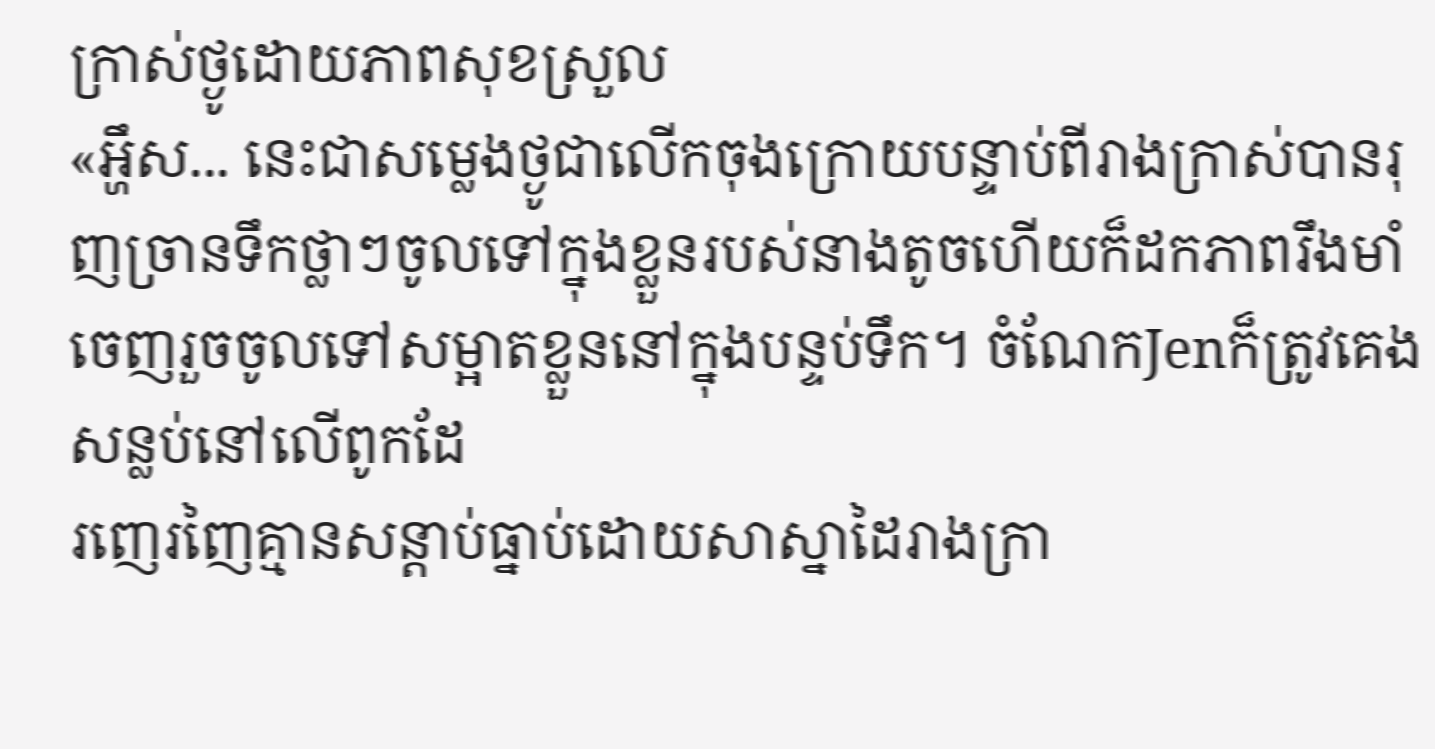ក្រាស់ថ្ងូដោយភាពសុខស្រួល
«អ្ហឹស... នេះជាសម្លេងថ្ងូជាលើកចុងក្រោយបន្ទាប់ពីរាងក្រាស់បានរុញច្រានទឹកថ្លាៗចូលទៅក្នុងខ្លួនរបស់នាងតូចហើយក៏ដកភាពរឹងមាំចេញរួចចូលទៅសម្អាតខ្លួននៅក្នុងបន្ទប់ទឹក។ ចំណែកJenក៏ត្រូវគេងសន្លប់នៅលើពូកដែ
រញេរញៃគ្មានសន្តាប់ធ្នាប់ដោយសាស្នាដៃរាងក្រា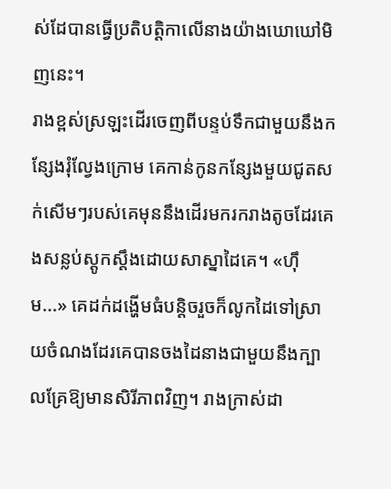ស់ដែបានធ្វើប្រតិបត្តិកាលើនាងយ៉ាងឃោឃៅមិញនេះ។
រាងខ្ពស់ស្រឡះដើរចេញពីបន្ទប់ទឹកជាមួយនឹងកន្សែងរុំល្វែងក្រោម គេកាន់កូនកន្សែងមួយជូតសក់សើមៗរបស់គេមុននឹងដើរមករករាងតូចដែរគេងសន្លប់ស្តូកស្តឹងដោយសាស្នាដៃគេ។ «ហុឹម...» គេដក់ដង្ហើមធំបន្តិចរួចក៏លូកដៃទៅស្រាយចំណងដែរគេបានចងដៃនាងជាមួយនឹងក្បាលគ្រែឱ្យមានសិរីភាពវិញ។ រាងក្រាស់ដា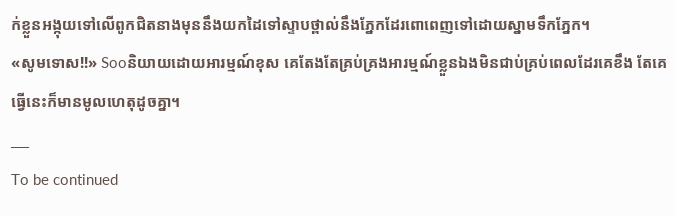ក់ខ្លួនអង្កុយទៅលើពូកជិតនាងមុននឹងយកដៃទៅស្ទាបថ្ពាល់នឹងភ្នែកដែរពោពេញទៅដោយស្នាមទឹកភ្នែក។
«សូមទោស!!» Sooនិយាយដោយអារម្មណ៍ខុស គេតែងតែគ្រប់គ្រងអារម្មណ៍ខ្លួនឯងមិនជាប់គ្រប់ពេលដែរគេខឹង តែគេធ្វើនេះក៏មានមូលហេតុដូចគ្នា។
___
To be continued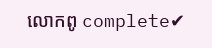លោកពូ complete✔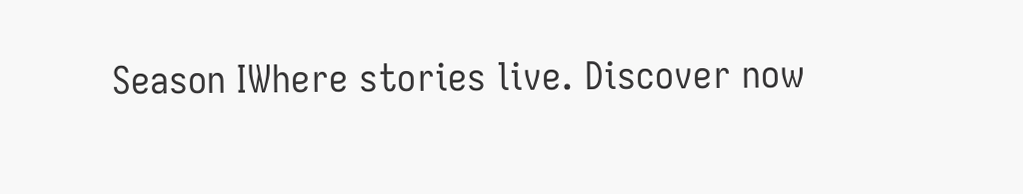Season IWhere stories live. Discover now